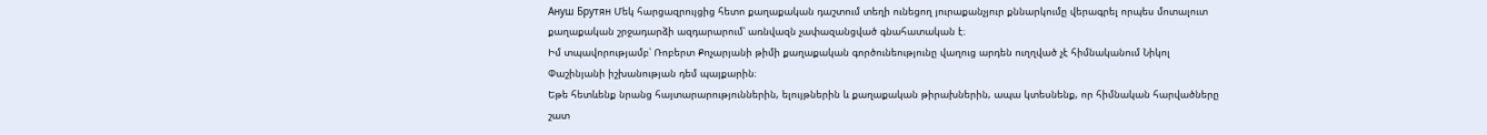Ануш Брутян Մեկ հարցազրույցից հետո քաղաքական դաշտում տեղի ունեցող յուրաքանչյուր քննարկումը վերագրել որպես մոտալուտ քաղաքական շրջադարձի ազդարարում՝ առնվազն չափազանցված գնահատական է։
Իմ տպավորությամբ՝ Ռոբերտ Քոչարյանի թիմի քաղաքական գործունեությունը վաղուց արդեն ուղղված չէ հիմնականում Նիկոլ Փաշինյանի իշխանության դեմ պայքարին։
Եթե հետևենք նրանց հայտարարություններին, ելույթներին և քաղաքական թիրախներին, ապա կտեսնենք, որ հիմնական հարվածները շատ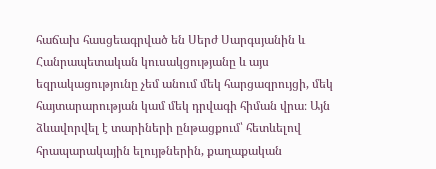հաճախ հասցեագրված են Սերժ Սարգսյանին և Հանրապետական կուսակցությանը և այս եզրակացությունը չեմ անում մեկ հարցազրույցի, մեկ հայտարարության կամ մեկ դրվագի հիման վրա։ Այն ձևավորվել է տարիների ընթացքում՝ հետևելով հրապարակային ելույթներին, քաղաքական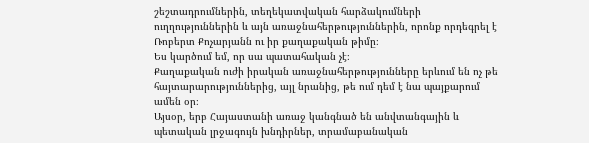շեշտադրումներին, տեղեկատվական հարձակումների ուղղություններին և այն առաջնահերթություններին, որոնք որդեգրել է Ռոբերտ Քոչարյանն ու իր քաղաքական թիմը։
Ես կարծում եմ, որ սա պատահական չէ։
Քաղաքական ուժի իրական առաջնահերթությունները երևում են ոչ թե հայտարարություններից, այլ նրանից, թե ում դեմ է նա պայքարում ամեն օր։
Այսօր, երբ Հայաստանի առաջ կանգնած են անվտանգային և պետական լրջագույն խնդիրներ, տրամաբանական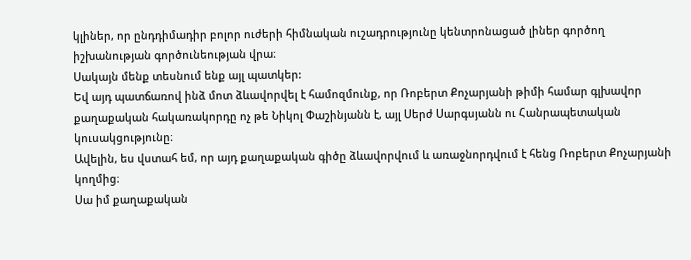կլիներ, որ ընդդիմադիր բոլոր ուժերի հիմնական ուշադրությունը կենտրոնացած լիներ գործող իշխանության գործունեության վրա։
Սակայն մենք տեսնում ենք այլ պատկեր:
Եվ այդ պատճառով ինձ մոտ ձևավորվել է համոզմունք, որ Ռոբերտ Քոչարյանի թիմի համար գլխավոր քաղաքական հակառակորդը ոչ թե Նիկոլ Փաշինյանն է, այլ Սերժ Սարգսյանն ու Հանրապետական կուսակցությունը։
Ավելին, ես վստահ եմ, որ այդ քաղաքական գիծը ձևավորվում և առաջնորդվում է հենց Ռոբերտ Քոչարյանի կողմից։
Սա իմ քաղաքական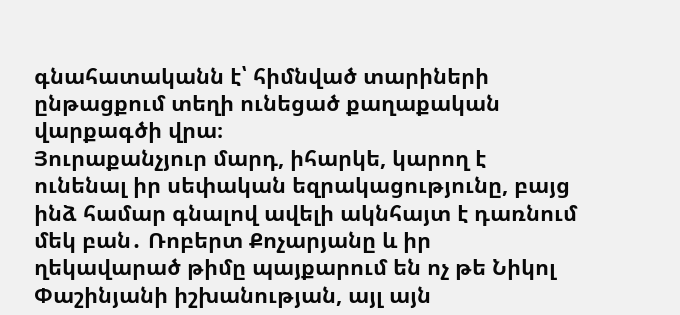գնահատականն է՝ հիմնված տարիների ընթացքում տեղի ունեցած քաղաքական վարքագծի վրա։
Յուրաքանչյուր մարդ, իհարկե, կարող է ունենալ իր սեփական եզրակացությունը, բայց ինձ համար գնալով ավելի ակնհայտ է դառնում մեկ բան․ Ռոբերտ Քոչարյանը և իր ղեկավարած թիմը պայքարում են ոչ թե Նիկոլ Փաշինյանի իշխանության, այլ այն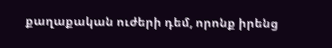քաղաքական ուժերի դեմ, որոնք իրենց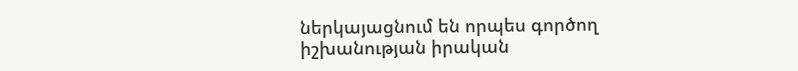ներկայացնում են որպես գործող իշխանության իրական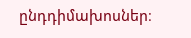ընդդիմախոսներ։